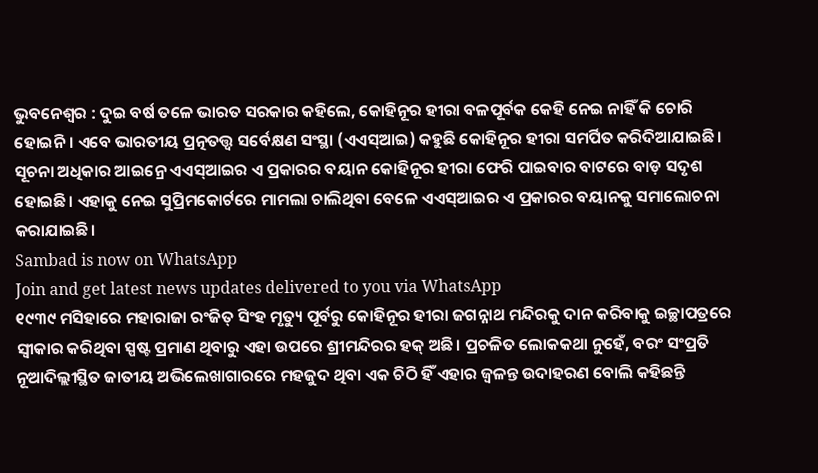ଭୁବନେଶ୍ବର : ଦୁଇ ବର୍ଷ ତଳେ ଭାରତ ସରକାର କହିଲେ, କୋହିନୂର ହୀରା ବଳପୂର୍ବକ କେହି ନେଇ ନାହିଁ କି ଚୋରି ହୋଇନି। ଏବେ ଭାରତୀୟ ପ୍ରତ୍ନତତ୍ତ୍ବ ସର୍ବେକ୍ଷଣ ସଂସ୍ଥା (ଏଏସ୍ଆଇ) କହୁଛି କୋହିନୂର ହୀରା ସମର୍ପିତ କରିଦିଆଯାଇଛି। ସୂଚନା ଅଧିକାର ଆଇନ୍ରେ ଏଏସ୍ଆଇର ଏ ପ୍ରକାରର ବୟାନ କୋହିନୂର ହୀରା ଫେରି ପାଇବାର ବାଟରେ ବାଡ଼ ସଦୃଶ ହୋଇଛି। ଏହାକୁ ନେଇ ସୁପ୍ରିମକୋର୍ଟରେ ମାମଲା ଚାଲିଥିବା ବେଳେ ଏଏସ୍ଆଇର ଏ ପ୍ରକାରର ବୟାନକୁ ସମାଲୋଚନା କରାଯାଇଛି।
Sambad is now on WhatsApp
Join and get latest news updates delivered to you via WhatsApp
୧୯୩୯ ମସିହାରେ ମହାରାଜା ରଂଜିତ୍ ସିଂହ ମୃତ୍ୟୁ ପୂର୍ବରୁ କୋହିନୂର ହୀରା ଜଗନ୍ନାଥ ମନ୍ଦିରକୁ ଦାନ କରିବାକୁ ଇଚ୍ଛାପତ୍ରରେ ସ୍ବୀକାର କରିଥିବା ସ୍ପଷ୍ଟ ପ୍ରମାଣ ଥିବାରୁ ଏହା ଉପରେ ଶ୍ରୀମନ୍ଦିରର ହକ୍ ଅଛି। ପ୍ରଚଳିତ ଲୋକକଥା ନୁହେଁ, ବରଂ ସଂପ୍ରତି ନୂଆଦିଲ୍ଲୀସ୍ଥିତ ଜାତୀୟ ଅଭିଲେଖାଗାରରେ ମହଜୁଦ ଥିବା ଏକ ଚିଠି ହିଁ ଏହାର ଜ୍ବଳନ୍ତ ଉଦାହରଣ ବୋଲି କହିଛନ୍ତି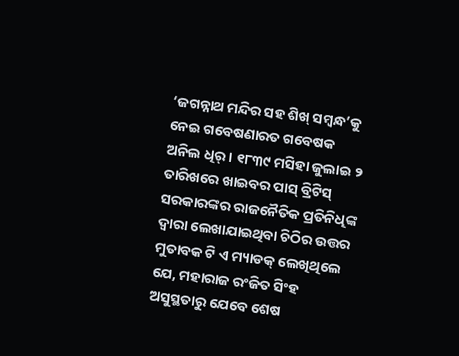‘ଜଗନ୍ନାଥ ମନ୍ଦିର ସହ ଶିଖ୍ ସମ୍ବନ୍ଧ’କୁ ନେଇ ଗବେଷଣାରତ ଗବେଷକ ଅନିଲ ଧିର୍। ୧୮୩୯ ମସିହା ଜୁଲାଇ ୨ ତାରିଖରେ ଖାଇବର ପାସ୍ ବ୍ରିଟିସ୍ ସରକାରଙ୍କର ରାଜନୈତିକ ପ୍ରତିନିଧିଙ୍କ ଦ୍ବାରା ଲେଖାଯାଇଥିବା ଚିଠିର ଉତ୍ତର ମୁତାବକ ଟି ଏ ମ୍ୟାଡକ୍ ଲେଖିଥିଲେ ଯେ, ମହାରାଜ ରଂଜିତ ସିଂହ ଅସୁସ୍ଥତାରୁ ଯେବେ ଶେଷ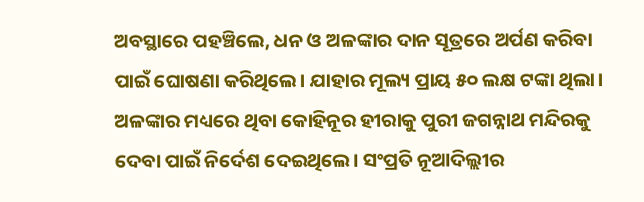ଅବସ୍ଥାରେ ପହଞ୍ଚିଲେ, ଧନ ଓ ଅଳଙ୍କାର ଦାନ ସୂତ୍ରରେ ଅର୍ପଣ କରିବା ପାଇଁ ଘୋଷଣା କରିଥିଲେ। ଯାହାର ମୂଲ୍ୟ ପ୍ରାୟ ୫୦ ଲକ୍ଷ ଟଙ୍କା ଥିଲା। ଅଳଙ୍କାର ମଧ୍ୟରେ ଥିବା କୋହିନୂର ହୀରାକୁ ପୁରୀ ଜଗନ୍ନାଥ ମନ୍ଦିରକୁ ଦେବା ପାଇଁ ନିର୍ଦେଶ ଦେଇଥିଲେ। ସଂପ୍ରତି ନୂଆଦିଲ୍ଲୀର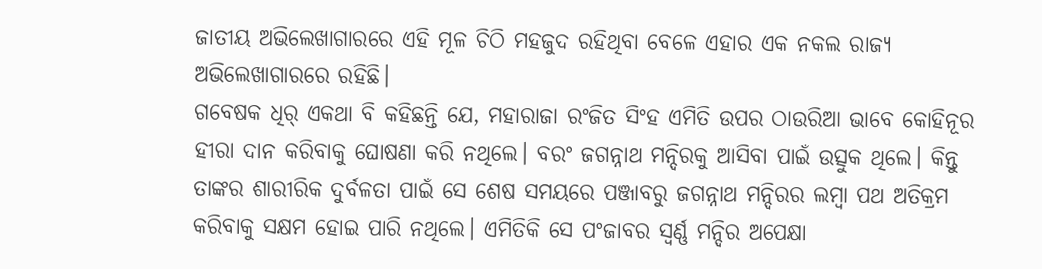ଜାତୀୟ ଅଭିଲେଖାଗାରରେ ଏହି ମୂଳ ଚିଠି ମହଜୁଦ ରହିଥିବା ବେଳେ ଏହାର ଏକ ନକଲ ରାଜ୍ୟ ଅଭିଲେଖାଗାରରେ ରହିଛି।
ଗବେଷକ ଧିର୍ ଏକଥା ବି କହିଛନ୍ତି ଯେ, ମହାରାଜା ରଂଜିତ ସିଂହ ଏମିତି ଉପର ଠାଉରିଆ ଭାବେ କୋହିନୂର ହୀରା ଦାନ କରିବାକୁ ଘୋଷଣା କରି ନଥିଲେ। ବରଂ ଜଗନ୍ନାଥ ମନ୍ଦିରକୁ ଆସିବା ପାଇଁ ଉତ୍ସୁକ ଥିଲେ। କିନ୍ତୁ ତାଙ୍କର ଶାରୀରିକ ଦୁର୍ବଳତା ପାଇଁ ସେ ଶେଷ ସମୟରେ ପଞ୍ଜାବରୁ ଜଗନ୍ନାଥ ମନ୍ଦିରର ଲମ୍ବା ପଥ ଅତିକ୍ରମ କରିବାକୁ ସକ୍ଷମ ହୋଇ ପାରି ନଥିଲେ। ଏମିତିକି ସେ ପଂଜାବର ସ୍ବର୍ଣ୍ଣ ମନ୍ଦିର ଅପେକ୍ଷା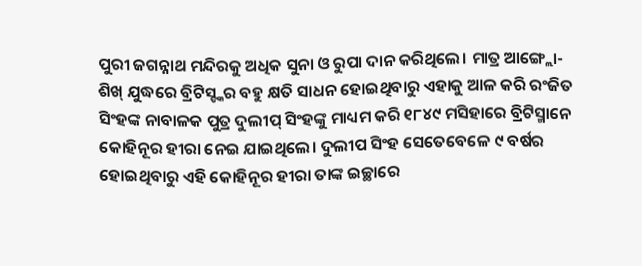ପୁରୀ ଜଗନ୍ନାଥ ମନ୍ଦିରକୁ ଅଧିକ ସୁନା ଓ ରୁପା ଦାନ କରିଥିଲେ। ମାତ୍ର ଆଙ୍ଗ୍ଲୋ-ଶିଖ୍ ଯୁଦ୍ଧରେ ବ୍ରିଟିସ୍ଙ୍କର ବହୁ କ୍ଷତି ସାଧନ ହୋଇଥିବାରୁ ଏହାକୁ ଆଳ କରି ରଂଜିତ ସିଂହଙ୍କ ନାବାଳକ ପୁତ୍ର ଦୁଲୀପ୍ ସିଂହଙ୍କୁ ମାଧ୍ୟମ କରି ୧୮୪୯ ମସିହାରେ ବ୍ରିଟିସ୍ମାନେ କୋହିନୂର ହୀରା ନେଇ ଯାଇଥିଲେ। ଦୁଲୀପ ସିଂହ ସେତେବେଳେ ୯ ବର୍ଷର ହୋଇଥିବାରୁ ଏହି କୋହିନୂର ହୀରା ତାଙ୍କ ଇଚ୍ଛାରେ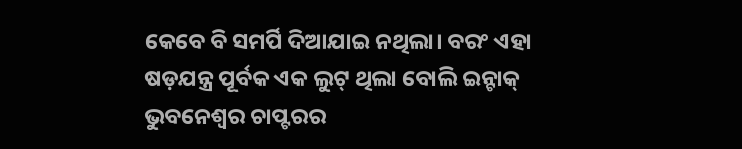କେବେ ବି ସମର୍ପି ଦିଆଯାଇ ନଥିଲା। ବରଂ ଏହା ଷଡ଼ଯନ୍ତ୍ର ପୂର୍ବକ ଏକ ଲୁଟ୍ ଥିଲା ବୋଲି ଇନ୍ଟାକ୍ ଭୁବନେଶ୍ବର ଚାପ୍ଟରର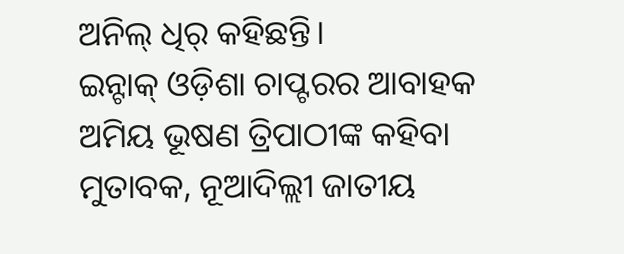ଅନିଲ୍ ଧିର୍ କହିଛନ୍ତି।
ଇନ୍ଟାକ୍ ଓଡ଼ିଶା ଚାପ୍ଟରର ଆବାହକ ଅମିୟ ଭୂଷଣ ତ୍ରିପାଠୀଙ୍କ କହିବା ମୁତାବକ, ନୂଆଦିଲ୍ଲୀ ଜାତୀୟ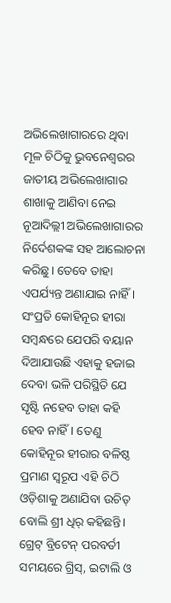ଅଭିଲେଖାଗାରରେ ଥିବା ମୂଳ ଚିଠିକୁ ଭୁବନେଶ୍ବରର ଜାତୀୟ ଅଭିଲେଖାଗାର ଶାଖାକୁ ଆଣିବା ନେଇ ନୂଆଦିଲ୍ଲୀ ଅଭିଲେଖାଗାରର ନିର୍ଦେଶକଙ୍କ ସହ ଆଲୋଚନା କରିଛୁ। ତେବେ ତାହା ଏପର୍ଯ୍ୟନ୍ତ ଅଣାଯାଇ ନାହିଁ। ସଂପ୍ରତି କୋହିନୂର ହୀରା ସମ୍ବନ୍ଧରେ ଯେପରି ବୟାନ ଦିଆଯାଉଛି ଏହାକୁ ହଜାଇ ଦେବା ଭଳି ପରିସ୍ଥିତି ଯେ ସୃଷ୍ଟି ନହେବ ତାହା କହି ହେବ ନାହିଁ। ତେଣୁ କୋହିନୂର ହୀରାର ବଳିଷ୍ଠ ପ୍ରମାଣ ସ୍ବରୂପ ଏହି ଚିଠି ଓଡ଼ିଶାକୁ ଅଣାଯିବା ଉଚିତ୍ ବୋଲି ଶ୍ରୀ ଧିର୍ କହିଛନ୍ତି।
ଗ୍ରେଟ୍ ବ୍ରିଟେନ୍ ପରବର୍ତୀ ସମୟରେ ଗ୍ରିସ୍, ଇଟାଲି ଓ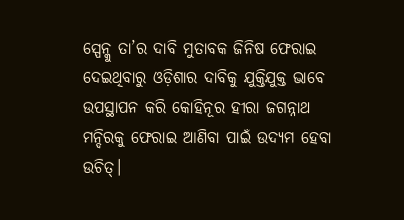ସ୍ପେନ୍କୁ ତା’ର ଦାବି ମୁତାବକ ଜିନିଷ ଫେରାଇ ଦେଇଥିବାରୁ ଓଡ଼ିଶାର ଦାବିକୁ ଯୁକ୍ତିଯୁକ୍ତ ଭାବେ ଉପସ୍ଥାପନ କରି କୋହିନୂର ହୀରା ଜଗନ୍ନାଥ ମନ୍ଦିରକୁ ଫେରାଇ ଆଣିବା ପାଇଁ ଉଦ୍ୟମ ହେବା ଉଚିତ୍।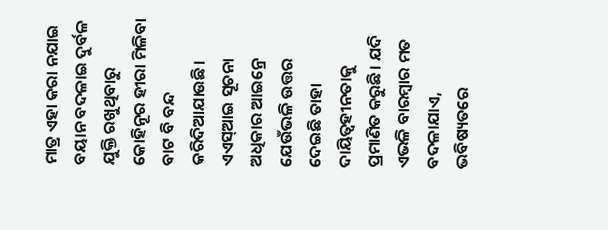ମାତ୍ର ଏହା କରା ନଯାଇ ବୟାନ ବଦଳାଇ ଦୁର୍ବଳ ଯୁକ୍ତି ରଖୁଥିବାରୁ କୋହିନୂର ହୀରା ମିଳିବା ବାଟ ବି ବନ୍ଦ କରିଦିଆଯାଉଛି। ଏଏସ୍ଆଇ ସୂଚନା ଅଧିକାର ଆଇନ୍ରେ ଯେଉଁଭଳି ଉତ୍ତର ଦେଇଛି ତାହା ଦାୟିତ୍ବହୀନତାକୁ ପ୍ରମାଣିତ କରୁଛି। ଯଦି ଏଭଳି ବାରମ୍ବାର ମତ ବଦଳାଯାଏ, ଭବିଷ୍ୟତରେ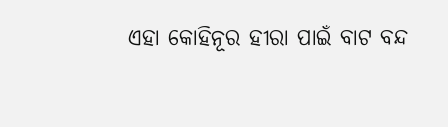ଏହା କୋହିନୂର ହୀରା ପାଇଁ ବାଟ ବନ୍ଦ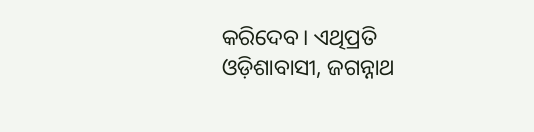କରିଦେବ। ଏଥିପ୍ରତି ଓଡ଼ିଶାବାସୀ, ଜଗନ୍ନାଥ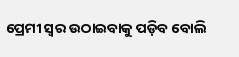ପ୍ରେମୀ ସ୍ବର ଉଠାଇବାକୁ ପଡ଼ିବ ବୋଲି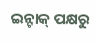ଇନ୍ଟାକ୍ ପକ୍ଷରୁ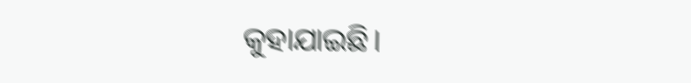କୁହାଯାଇଛି।